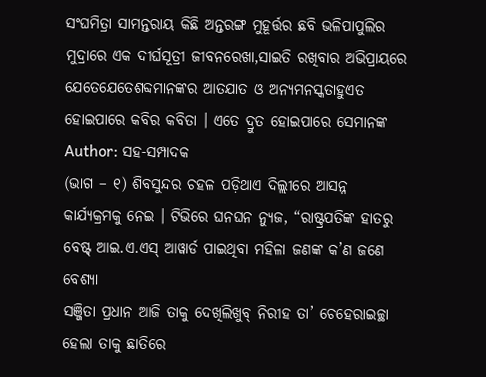ସଂଘମିତ୍ରା ସାମନ୍ତରାୟ କିଛି ଅନ୍ତରଙ୍ଗ ମୁହୂର୍ତ୍ତର ଛବି ଭଳିପାପୁଲିର ମୁଦ୍ରାରେ ଏକ ଦୀର୍ଘସୂତ୍ରୀ ଜୀବନରେଖା,ସାଇତି ରଖିବାର ଅଭିପ୍ରାୟରେ ଯେତେଯେତେଶବ୍ଦମାନଙ୍କର ଆତଯାତ ଓ ଅନ୍ୟମନସ୍କତାହୁଏତ ହୋଇପାରେ କବିର କବିତା । ଏତେ ଦ୍ରୁତ ହୋଇପାରେ ସେମାନଙ୍କ
Author: ସହ-ସମ୍ପାଦକ
(ଭାଗ – ୧) ଶିବସୁନ୍ଦର ଚହଳ ପଡ଼ିଥାଏ ଦିଲ୍ଲୀରେ ଆସନ୍ନ କାର୍ଯ୍ୟକ୍ରମକୁ ନେଇ । ଟିଭିରେ ଘନଘନ ନ୍ୟୁଜ, “ରାଷ୍ଟ୍ରପତିଙ୍କ ହାତରୁ ବେଷ୍ଟ୍ ଆଇ.ଏ.ଏସ୍ ଆୱାର୍ଡ ପାଇଥିବା ମହିଳା ଜଣଙ୍କ କ’ଣ ଜଣେ ବେଶ୍ୟା
ସଞ୍ଜିତା ପ୍ରଧାନ ଆଜି ତାକୁ ଦେଖିଲିଖୁବ୍ ନିରୀହ ତା’ ଚେହେରାଇଚ୍ଛା ହେଲା ତାକୁ ଛାତିରେ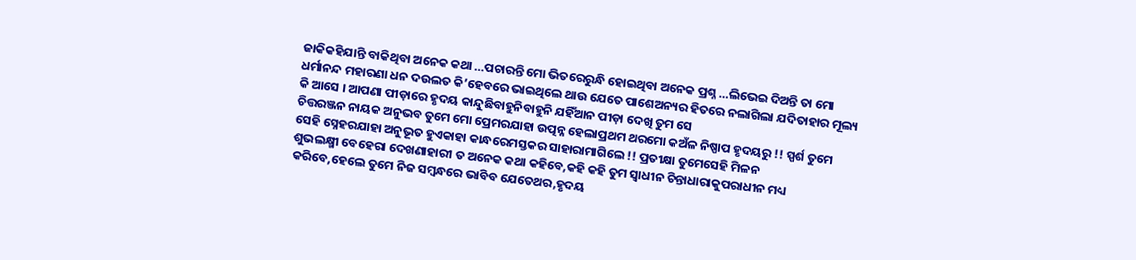ଜାକିକହିଯାନ୍ତି ବାକିଥିବା ଅନେକ କଥା …ପଚାରନ୍ତି ମୋ ଭିତରେରୁନ୍ଧି ହୋଇଥିବା ଅନେକ ପ୍ରଶ୍ନ …ଲିଭେଇ ଦିଅନ୍ତି ତା ମୋ
ଧର୍ମାନନ୍ଦ ମହାରଣା ଧନ ଦଉଲତ କି’ହେବରେ ଭାଇଥିଲେ ଥାଉ ଯେତେ ପାଶେଅନ୍ୟର ହିତରେ ନଲାଗିଲା ଯଦିତାହାର ମୂଲ୍ୟ କି ଆସେ । ଆପଣା ପୀଡ଼ାରେ ହୃଦୟ କାନ୍ଦୁଛିବାହୁନିବାହୁନି ଯହିଁଆନ ପୀଡ଼ା ଦେଖି ତୁମ ସେ
ଚିତ୍ତରଞ୍ଜନ ନାୟକ ଅନୁଭବ ତୁମେ ମୋ ପ୍ରେମରଯାହା ଉତ୍ପନ୍ନ ହେଲାପ୍ରଥମ ଥରମୋ କଅଁଳ ନିଷ୍ପାପ ହୃଦୟରୁ !! ସ୍ପର୍ଶ ତୁମେ ସେହି ସ୍ନେହରଯାହା ଅନୁଭୂତ ହୁଏକାହା କାନ୍ଧରେମସ୍ତକର ସାହାରାମାଗିଲେ !! ପ୍ରତୀକ୍ଷା ତୁମେସେହି ମିଳନ
ଶୁଭଲକ୍ଷ୍ମୀ ବେହେରା ଦେଖଣାହାରୀ ତ ଅନେକ କଥା କହିବେ,କହି କହି ତୁମ ସ୍ଵାଧୀନ ଚିନ୍ତାଧାରାକୁପରାଧୀନ ମଧ୍ୟ କରିବେ,ହେଲେ ତୁମେ ନିଜ ସମ୍ବନ୍ଧରେ ଭାବିବ ଯେତେଥର,ହୃଦୟ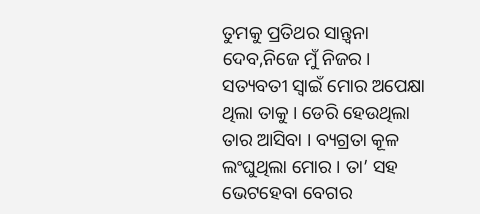ତୁମକୁ ପ୍ରତିଥର ସାନ୍ତ୍ଵନା ଦେବ,ନିଜେ ମୁଁ ନିଜର ।
ସତ୍ୟବତୀ ସ୍ଵାଇଁ ମୋର ଅପେକ୍ଷା ଥିଲା ତାକୁ । ଡେରି ହେଉଥିଲା ତାର ଆସିବା । ବ୍ୟଗ୍ରତା କୂଳ ଲଂଘୁଥିଲା ମୋର । ତା’ ସହ ଭେଟହେବା ବେଗର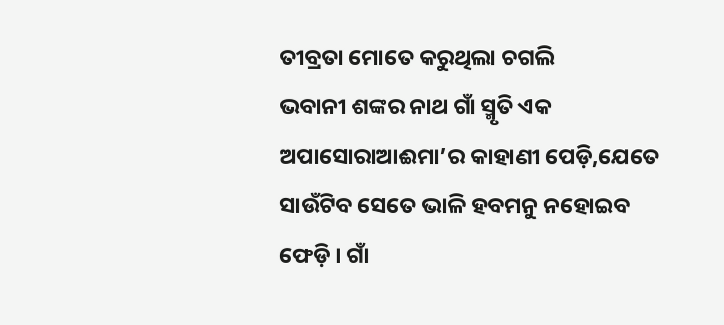ତୀବ୍ରତା ମୋତେ କରୁଥିଲା ଚଗଲି
ଭବାନୀ ଶଙ୍କର ନାଥ ଗାଁ ସ୍ମୃତି ଏକ ଅପାସୋରାଆଈମା’ର କାହାଣୀ ପେଡ଼ି,ଯେତେ ସାଉଁଟିବ ସେତେ ଭାଳି ହବମନୁ ନହୋଇବ ଫେଡ଼ି । ଗାଁ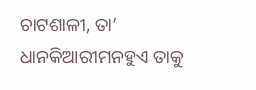ଚାଟଶାଳୀ, ତା’ ଧାନକିଆରୀମନହୁଏ ତାକୁ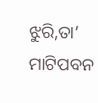ଝୁରି,ତା’ ମାଟିପବନ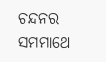ଚନ୍ଦନର ସମମାଥେ